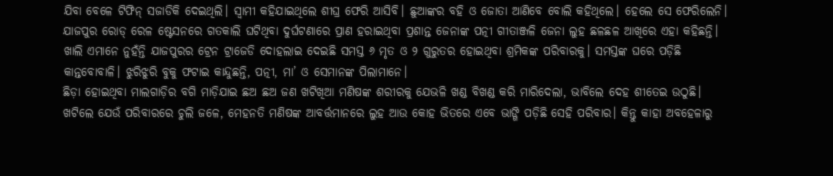ଯିବା ବେଳେ ଟିଫିନ୍ ସଜାଡିକି ଦେଇଥିଲି। ସ୍ୱାମୀ କହିଯାଇଥିଲେ ଶୀଘ୍ର ଫେରି ଆସିବି। ଛୁଆଙ୍କର ବହି ଓ ଜୋତା ଆଣିବେ ବୋଲି କହିଥିଲେ। ହେଲେ ସେ ଫେରିଲେନି। ଯାଜପୁର ରୋଡ୍ ରେଳ ଷ୍ଟେସନରେ ଗତକାଲି ଘଟିଥିବା ଦୁର୍ଘଟଣାରେ ପ୍ରାଣ ହରାଇଥିବା ପ୍ରଶାନ୍ତ ଜେନାଙ୍କ ପତ୍ନୀ ଗୀତାଞ୍ଜଳି ଜେନା ଲୁହ ଛଳଛଳ ଆଖିରେ ଏହା କହିଛନ୍ତି। ଖାଲି ଏମାନେ ନୁହଁନ୍ତି ଯାଜପୁରର ଟ୍ରେନ ଟ୍ରାଜେଡି ଦୋହଲାଇ ଦେଇଛି ସମସ୍ତ ୬ ମୃତ ଓ ୨ ଗୁରୁତର ହୋଇଥିବା ଶ୍ରମିକଙ୍କ ପରିବାରକୁ। ସମସ୍ତଙ୍କ ଘରେ ପଡ଼ିଛି କାନ୍ତବୋବାଳି। ଝୁରିଝୁରି ବୁକୁ ଫଟାଇ କାନ୍ଦୁଛନ୍ତି, ପତ୍ନୀ, ମା’ ଓ ସେମାନଙ୍କ ପିଲାମାନେ।
ଛିଡ଼ା ହୋଇଥିବା ମାଲଗାଡ଼ିର ବଗି ମାଡ଼ିଯାଇ ଛଅ ଛଅ ଜଣ ଖଟିଖିଆ ମଣିଷଙ୍କ ଶରୀରକୁ ଯେଭଳି ଖଣ୍ଡ ବିଖଣ୍ଡ କରି ମାରିଦେଲା, ଭାବିଲେ ଦେହ ଶୀତେଇ ଉଠୁଛି। ଖଟିଲେ ଯେଉଁ ପରିବାରରେ ଚୁଲି ଜଳେ, ମେହନତି ମଣିଷଙ୍କ ଆବର୍ତ୍ତମାନରେ ଲୁହ ଆଉ କୋହ ଭିତରେ ଏବେ ଭାଙ୍ଗି ପଡ଼ିଛି ସେହି ପରିବାର। କିନ୍ତୁ କାହା ଅବହେଳାରୁ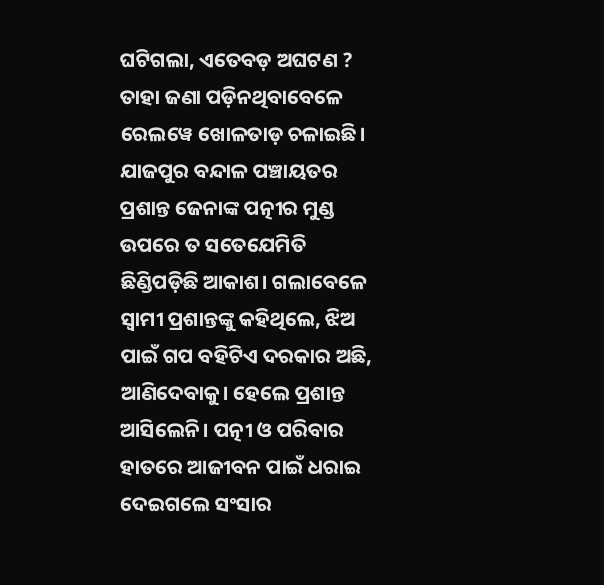ଘଟିଗଲା, ଏତେବଡ଼ ଅଘଟଣ ? ତାହା ଜଣା ପଡ଼ିନଥିବାବେଳେ ରେଲୱେ ଖୋଳତାଡ଼ ଚଳାଇଛି।
ଯାଜପୁର ବନ୍ଦାଳ ପଞ୍ଚାୟତର ପ୍ରଶାନ୍ତ ଜେନାଙ୍କ ପତ୍ନୀର ମୁଣ୍ଡ ଉପରେ ତ ସତେଯେମିତି ଛିଣ୍ଡିପଡ଼ିଛି ଆକାଶ। ଗଲାବେଳେ ସ୍ୱାମୀ ପ୍ରଶାନ୍ତଙ୍କୁ କହିଥିଲେ, ଝିଅ ପାଇଁ ଗପ ବହିଟିଏ ଦରକାର ଅଛି, ଆଣିଦେବାକୁ। ହେଲେ ପ୍ରଶାନ୍ତ ଆସିଲେନି। ପତ୍ନୀ ଓ ପରିବାର ହାତରେ ଆଜୀବନ ପାଇଁ ଧରାଇ ଦେଇଗଲେ ସଂସାର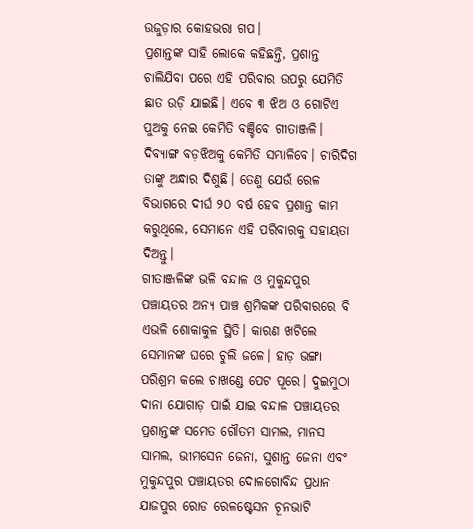ଉଜୁଡ଼ାର କୋହଭରା ଗପ।
ପ୍ରଶାନ୍ତଙ୍କ ସାହି ଲୋକେ କହିଛନ୍ତି, ପ୍ରଶାନ୍ତ ଚାଲିଯିବା ପରେ ଏହି ପରିବାର ଉପରୁ ଯେମିତି ଛାତ ଉଡ଼ି ଯାଇଛି। ଏବେ ୩ ଝିଅ ଓ ଗୋଟିଏ ପୁଅକୁ ନେଇ କେମିତି ବଞ୍ଚିବେ ଗୀତାଞ୍ଜଳି। ଦିବ୍ୟାଙ୍ଗ ବଡ଼ଝିଅକୁ କେମିତି ସମ୍ଭାଳିବେ। ଚାରିଦିଗ ତାଙ୍କୁ ଅନ୍ଧାର ଦିଶୁଛି। ତେଣୁ ଯେଉଁ ରେଳ ବିଭାଗରେ ଦୀର୍ଘ ୨୦ ବର୍ଷ ହେବ ପ୍ରଶାନ୍ତ କାମ କରୁଥିଲେ, ସେମାନେ ଏହି ପରିବାରକୁ ସହାୟତା ଦିଅନ୍ତୁ।
ଗୀତାଞ୍ଜଳିଙ୍କ ଭଳି ବନ୍ଦାଳ ଓ ମୁକୁନ୍ଦପୁର ପଞ୍ଚାୟତର ଅନ୍ୟ ପାଞ୍ଚ ଶ୍ରମିକଙ୍କ ପରିବାରରେ ବି ଏଭଳି ଶୋକାକୁଳ ସ୍ଥିତି। କାରଣ ଖଟିଲେ ସେମାନଙ୍କ ଘରେ ଚୁଲି ଜଳେ। ହାଡ଼ ଭଙ୍ଗା ପରିଶ୍ରମ କଲେ ଚାଖଣ୍ଡେ ପେଟ ପୂରେ। ଦୁଇମୁଠା ଦାନା ଯୋଗାଡ଼ ପାଇଁ ଯାଇ ବନ୍ଦାଳ ପଞ୍ଚାୟତର ପ୍ରଶାନ୍ତଙ୍କ ସମେତ ଗୌତମ ସାମଲ, ମାନସ ସାମଲ, ଭୀମସେନ ଜେନା, ସୁଶାନ୍ତ ଜେନା ଏବଂ ମୁକୁନ୍ଦପୁର ପଞ୍ଚାୟତର ଦୋଳଗୋବିନ୍ଦ ପ୍ରଧାନ ଯାଜପୁର ରୋଡ ରେଳଷ୍ଟେସନ ଚୂନଭାଟି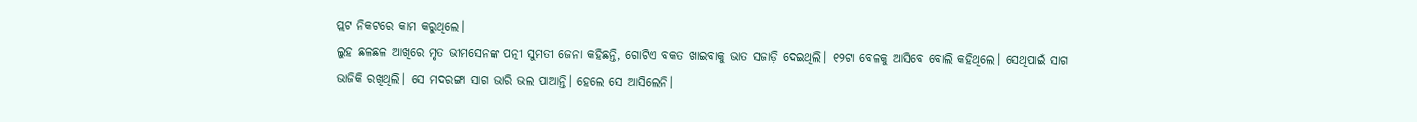ପ୍ଲଟ ନିକଟରେ କାମ କରୁଥିଲେ।
ଲୁହ ଛଳଛଳ ଆଖିରେ ମୃତ ଭୀମସେନଙ୍କ ପତ୍ନୀ ସୁମତୀ ଜେନା କହିଛନ୍ତି, ଗୋଟିଏ ବକତ ଖାଇବାକୁ ଭାତ ସଜାଡ଼ି ଦେଇଥିଲି। ୧୨ଟା ବେଳକୁ ଆସିବେ ବୋଲି କହିଥିଲେ। ସେଥିପାଇଁ ସାଗ ଭାଜିକି ରଖିଥିଲି। ସେ ମଦରଙ୍ଗା ସାଗ ଭାରି ଭଲ ପାଆନ୍ତି। ହେଲେ ସେ ଆସିଲେନି।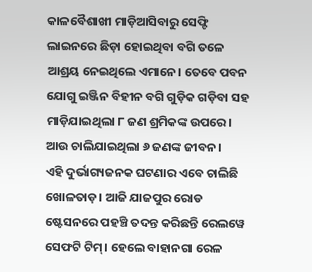କାଳବୈଶାଖୀ ମାଡ଼ିଆସିବାରୁ ସେଫ୍ଟି ଲାଇନରେ ଛିଡ଼ା ହୋଇଥିବା ବଗି ତଳେ ଆଶ୍ରୟ ନେଇଥିଲେ ଏମାନେ। ତେବେ ପବନ ଯୋଗୁ ଇଞ୍ଜିନ ବିହୀନ ବଗି ଗୁଡ଼ିକ ଗଡ଼ିବା ସହ ମାଡ଼ିଯାଇଥିଲା ୮ ଜଣ ଶ୍ରମିକଙ୍କ ଉପରେ। ଆଉ ଚାଲିଯାଇଥିଲା ୬ ଜଣଙ୍କ ଜୀବନ।
ଏହି ଦୁର୍ଭାଗ୍ୟଜନକ ଘଟଣାର ଏବେ ଚାଲିଛି ଖୋଳତାଡ଼। ଆଜି ଯାଜପୁର ରୋଡ ଷ୍ଟେସନରେ ପହଞ୍ଚି ତଦନ୍ତ କରିଛନ୍ତି ରେଲୱେ ସେଫଟି ଟିମ୍। ହେଲେ ବାହାନଗା ରେଳ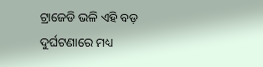ଟ୍ରାଜେଡି ଭଳି ଏହି ବଡ଼ ଦୁର୍ଘଟଣାରେ ମଧ୍ୟ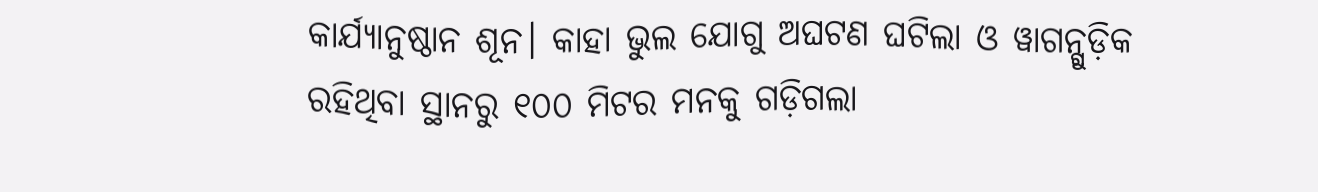କାର୍ଯ୍ୟାନୁଷ୍ଠାନ ଶୂନ। କାହା ଭୁଲ ଯୋଗୁ ଅଘଟଣ ଘଟିଲା ଓ ୱାଗନ୍ଗୁଡ଼ିକ ରହିଥିବା ସ୍ଥାନରୁ ୧୦୦ ମିଟର ମନକୁ ଗଡ଼ିଗଲା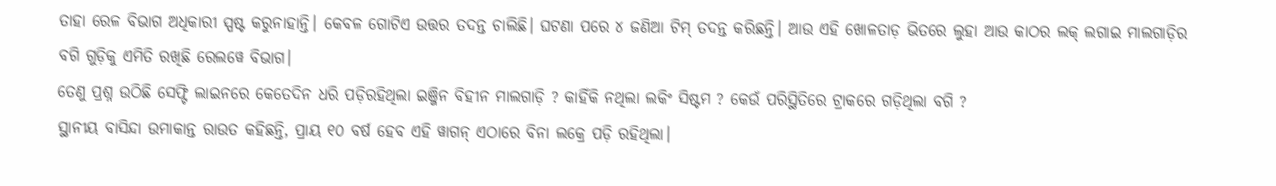ତାହା ରେଳ ବିଭାଗ ଅଧିକାରୀ ସ୍ପଷ୍ଟ କରୁନାହାନ୍ତି। କେବଳ ଗୋଟିଏ ଉତ୍ତର ତଦନ୍ତ ଚାଲିଛି। ଘଟଣା ପରେ ୪ ଜଣିଆ ଟିମ୍ ତଦନ୍ତ କରିଛନ୍ତି। ଆଉ ଏହି ଖୋଳତାଡ଼ ଭିତରେ ଲୁହା ଆଉ କାଠର ଲକ୍ ଲଗାଇ ମାଲଗାଡ଼ିର ବଗି ଗୁଡ଼ିକୁ ଏମିତି ରଖିଛି ରେଲୱେ ବିଭାଗ।
ତେଣୁ ପ୍ରଶ୍ନ ଉଠିଛି ସେଫ୍ଟି ଲାଇନରେ କେତେଦିନ ଧରି ପଡ଼ିରହିଥିଲା ଇଞ୍ଜିନ ବିହୀନ ମାଲଗାଡ଼ି ? କାହିଁକି ନଥିଲା ଲକିଂ ସିଷ୍ଟମ ? କେଉଁ ପରିସ୍ଥିତିରେ ଟ୍ରାକରେ ଗଡ଼ିଥିଲା ବଗି ?
ସ୍ଥାନୀୟ ବାସିନ୍ଦା ଉମାକାନ୍ତ ରାଉତ କହିଛନ୍ତି, ପ୍ରାୟ ୧୦ ବର୍ଷ ହେବ ଏହି ୱାଗନ୍ ଏଠାରେ ବିନା ଲକ୍ରେ ପଡ଼ି ରହିଥିଲା।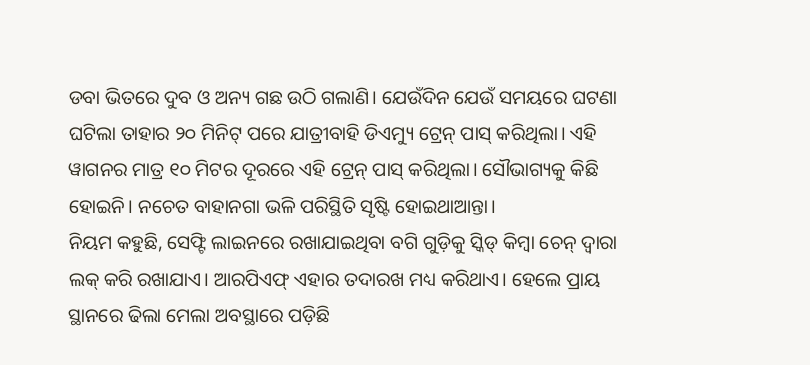ଡବା ଭିତରେ ଦୁବ ଓ ଅନ୍ୟ ଗଛ ଉଠି ଗଲାଣି। ଯେଉଁଦିନ ଯେଉଁ ସମୟରେ ଘଟଣା ଘଟିଲା ତାହାର ୨୦ ମିନିଟ୍ ପରେ ଯାତ୍ରୀବାହି ଡିଏମ୍ୟୁ ଟ୍ରେନ୍ ପାସ୍ କରିଥିଲା। ଏହି ୱାଗନର ମାତ୍ର ୧୦ ମିଟର ଦୂରରେ ଏହି ଟ୍ରେନ୍ ପାସ୍ କରିଥିଲା। ସୌଭାଗ୍ୟକୁ କିଛି ହୋଇନି। ନଚେତ ବାହାନଗା ଭଳି ପରିସ୍ଥିତି ସୃଷ୍ଟି ହୋଇଥାଆନ୍ତା।
ନିୟମ କହୁଛି, ସେଫ୍ଟି ଲାଇନରେ ରଖାଯାଇଥିବା ବଗି ଗୁଡ଼ିକୁ ସ୍କିଡ୍ କିମ୍ବା ଚେନ୍ ଦ୍ୱାରା ଲକ୍ କରି ରଖାଯାଏ। ଆରପିଏଫ୍ ଏହାର ତଦାରଖ ମଧ୍ୟ କରିଥାଏ। ହେଲେ ପ୍ରାୟ ସ୍ଥାନରେ ଢିଲା ମେଲା ଅବସ୍ଥାରେ ପଡ଼ିଛି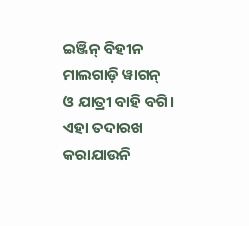ଇଞ୍ଜିନ୍ ବିହୀନ ମାଲଗାଡ଼ି ୱାଗନ୍ ଓ ଯାତ୍ରୀ ବାହି ବଗି। ଏହା ତଦାରଖ କରାଯାଉନି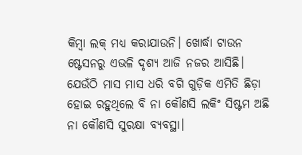କିମ୍ବା ଲକ୍ ମଧ୍ୟ କରାଯାଉନି। ଖୋର୍ଦ୍ଧା ଟାଉନ ଷ୍ଟେସନରୁ ଏଭଳି ଦୃଶ୍ୟ ଆଜି ନଜର ଆସିଛି। ଯେଉଁଠି ମାସ ମାସ ଧରି ବଗି ଗୁଡ଼ିକ ଏମିତି ଛିଡ଼ା ହୋଇ ରହୁଥିଲେ ବି ନା କୌଣସି ଲକିଂ ସିଷ୍ଟମ ଅଛି ନା କୌଣସି ସୁରକ୍ଷା ବ୍ୟବସ୍ଥା।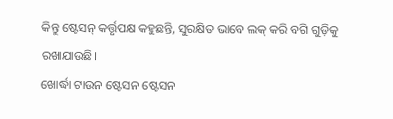କିନ୍ତୁ ଷ୍ଟେସନ୍ କର୍ତ୍ତୃପକ୍ଷ କହୁଛନ୍ତି, ସୁରକ୍ଷିତ ଭାବେ ଲକ୍ କରି ବଗି ଗୁଡ଼ିକୁ ରଖାଯାଉଛି।
ଖୋର୍ଦ୍ଧା ଟାଉନ ଷ୍ଟେସନ ଷ୍ଟେସନ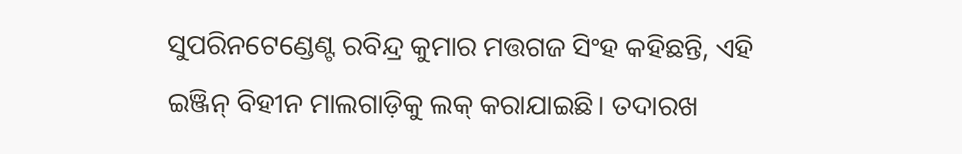ସୁପରିନଟେଣ୍ଡେଣ୍ଟ ରବିନ୍ଦ୍ର କୁମାର ମତ୍ତଗଜ ସିଂହ କହିଛନ୍ତି, ଏହି ଇଞ୍ଜିନ୍ ବିହୀନ ମାଲଗାଡ଼ିକୁ ଲକ୍ କରାଯାଇଛି। ତଦାରଖ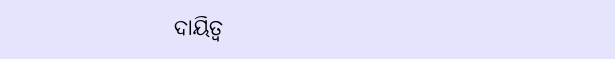ଦାୟିତ୍ୱ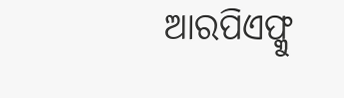ଆରପିଏଫ୍କୁ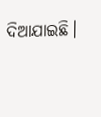ଦିଆଯାଇଛି।